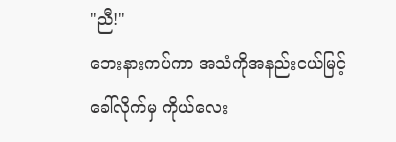"ညီ!"
ဘေးနားကပ်ကာ အသံကိုအနည်းငယ်မြင့်ခေါ်လိုက်မှ ကိုယ်လေး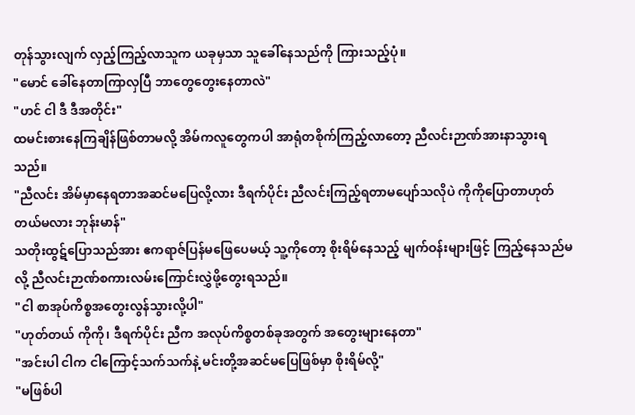တုန်သွားလျက် လှည့်ကြည့်လာသူက ယခုမှသာ သူခေါ်နေသည်ကို ကြားသည့်ပုံ။
"မောင် ခေါ်နေတာကြာလှပြီ ဘာတွေတွေးနေတာလဲ"
"ဟင် ငါ ဒီ ဒီအတိုင်း"
ထမင်းစားနေကြချိန်ဖြစ်တာမလို့ အိမ်ကလူတွေကပါ အာရုံတစိုက်ကြည့်လာတော့ ညီလင်းဉာဏ်အားနာသွားရသည်။
"ညီလင်း အိမ်မှာနေရတာအဆင်မပြေလို့လား ဒီရက်ပိုင်း ညီလင်းကြည့်ရတာမပျော်သလိုပဲ ကိုကိုပြောတာဟုတ်တယ်မလား ဘုန်းမာန်"
သတိုးထွဋ်ပြောသည်အား ဧကရာဇ်ပြန်မဖြေပေမယ့် သူ့ကိုတော့ စိုးရိမ်နေသည့် မျက်ဝန်းများဖြင့် ကြည့်နေသည်မလို့ ညီလင်းဉာဏ်စကားလမ်းကြောင်းလွှဲဖို့တွေးရသည်။
"ငါ စာအုပ်ကိစ္စအတွေးလွန်သွားလို့ပါ"
"ဟုတ်တယ် ကိုကို၊ ဒီရက်ပိုင်း ညီက အလုပ်ကိစ္စတစ်ခုအတွက် အတွေးများနေတာ"
"အင်းပါ ငါက ငါကြောင့်သက်သက်နဲ့ မင်းတို့အဆင်မပြေဖြစ်မှာ စိုးရိမ်လို့"
"မဖြစ်ပါ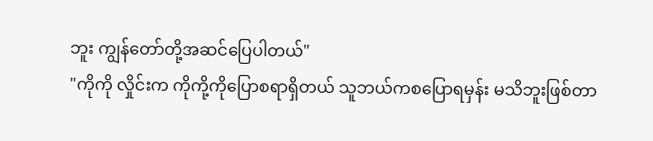ဘူး ကျွန်တော်တို့အဆင်ပြေပါတယ်"
"ကိုကို လှိုင်းက ကိုကို့ကိုပြောစရာရှိတယ် သူဘယ်ကစပြောရမှန်း မသိဘူးဖြစ်တာ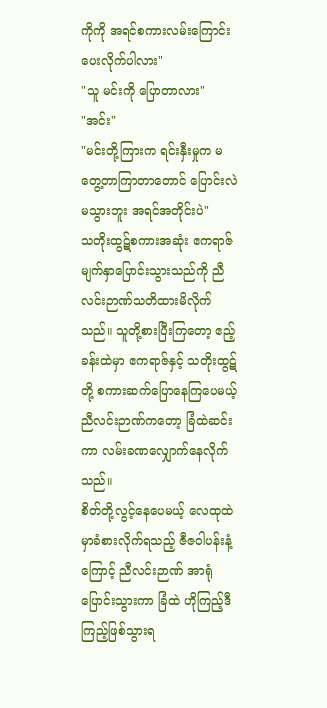ကိုကို အရင်စကားလမ်းကြောင်းပေးလိုက်ပါလား"
"သူ မင်းကို ပြောတာလား"
"အင်း"
"မင်းတို့ကြားက ရင်းနှီးမှုက မတွေ့တာကြာတာတောင် ပြောင်းလဲမသွားဘူး အရင်အတိုင်းပဲ"
သတိုးထွဋ်စကားအဆုံး ဧကရာဇ်မျက်နှာပြောင်းသွားသည်ကို ညီလင်းဉာဏ်သတိထားမိလိုက်သည်။ သူတို့စားပြီးကြတော့ ဧည့်ခန်းထဲမှာ ဧကရာဇ်နှင့် သတိုးထွဋ်တို့ စကားဆက်ပြောနေကြပေမယ့် ညီလင်းဉာဏ်ကတော့ ခြံထဲဆင်းကာ လမ်းခဏလျှောက်နေလိုက်သည်။
စိတ်တို့လွင့်နေပေမယ့် လေထုထဲမှာခံစားလိုက်ရသည့် ဇီဇဝါပန်းနံ့ကြောင့် ညီလင်းဉာဏ် အာရုံပြောင်းသွားကာ ခြံထဲ ဟိုကြည့်ဒီကြည့်ဖြစ်သွားရ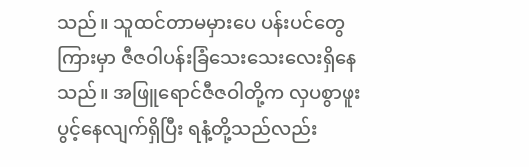သည်။ သူထင်တာမမှားပေ ပန်းပင်တွေကြားမှာ ဇီဇဝါပန်းခြံသေးသေးလေးရှိနေသည်။ အဖြူရောင်ဇီဇဝါတို့က လှပစွာဖူးပွင့်နေလျက်ရှိပြီး ရနံ့တို့သည်လည်း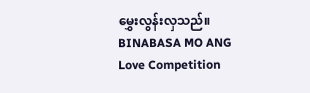မွှေးလွန်းလှသည်။
BINABASA MO ANG
Love Competition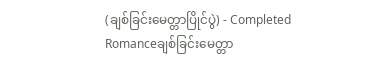(ချစ်ခြင်းမေတ္တာပြိုင်ပွဲ) - Completed
Romanceချစ်ခြင်းမေတ္တာ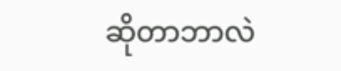ဆိုတာဘာလဲ